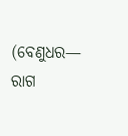(ବେଣୁଧର— ରାଗ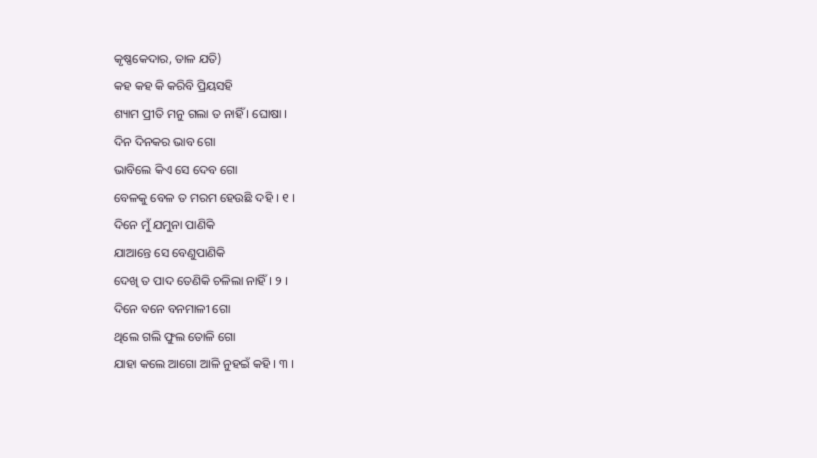କୃଷ୍ଣକେଦାର, ତାଳ ଯତି)
କହ କହ କି କରିବି ପ୍ରିୟସହି
ଶ୍ୟାମ ପ୍ରୀତି ମନୁ ଗଲା ତ ନାହିଁ । ଘୋଷା ।
ଦିନ ଦିନକର ଭାବ ଗୋ
ଭାବିଲେ କିଏ ସେ ଦେବ ଗୋ
ବେଳକୁ ବେଳ ତ ମରମ ହେଉଛି ଦହି । ୧ ।
ଦିନେ ମୁଁ ଯମୁନା ପାଣିକି
ଯାଆନ୍ତେ ସେ ବେଣୁପାଣିକି
ଦେଖି ତ ପାଦ ତେଣିକି ଚଳିଲା ନାହିଁ । ୨ ।
ଦିନେ ବନେ ବନମାଳୀ ଗୋ
ଥିଲେ ଗଲି ଫୁଲ ତୋଳି ଗୋ
ଯାହା କଲେ ଆଗୋ ଆଳି ନୁହଇଁ କହି । ୩ ।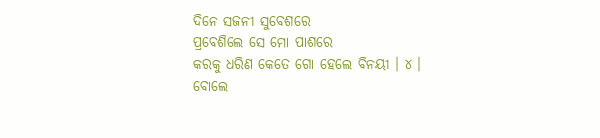ଦିନେ ସଜନୀ ସୁବେଶରେ
ପ୍ରବେଶିଲେ ସେ ମୋ ପାଶରେ
କରକୁ ଧରିଣ କେତେ ଗୋ ହେଲେ ବିନୟୀ । ୪ ।
ବୋଲେ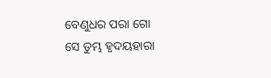ବେଣୁଧର ପରା ଗୋ
ସେ ତୁମ୍ଭ ହୃଦୟହାରା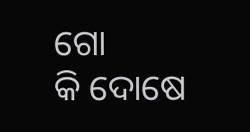ଗୋ
କି ଦୋଷେ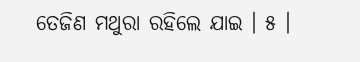ତେଜିଣ ମଥୁରା ରହିଲେ ଯାଇ । ୫ ।